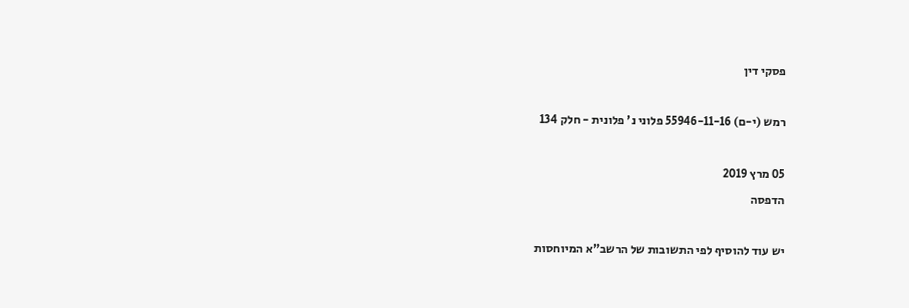פסקי דין

רמש (י-ם) 55946-11-16 פלוני נ' פלונית - חלק 134

05 מרץ 2019
הדפסה

יש עוד להוסיף לפי התשובות של הרשב"א המיוחסות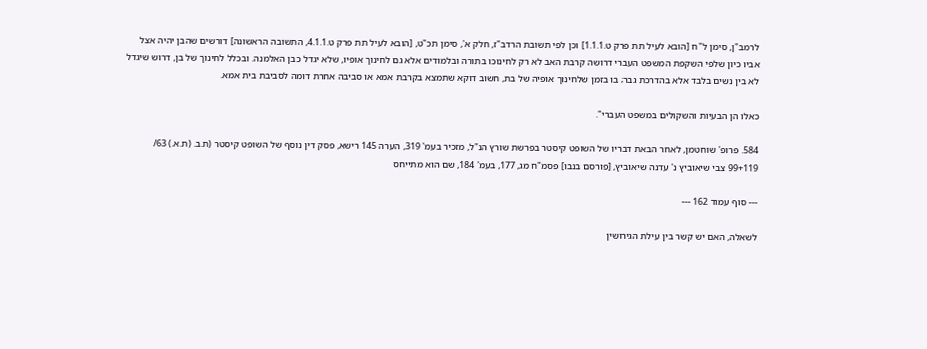לרמב"ן, סימן ל"ח [הובא לעיל תת פרק ט.1.1.1] וכן לפי תשובת הרדב"ז, חלק א', סימן תכ"ט, [הובא לעיל תת פרק ט.4.1.1, התשובה הראשונה] דורשים שהבן יהיה אצל אביו כיון שלפי השקפת המשפט העברי דרושה קרבת האב לא רק לחינוכו בתורה ובלמודים אלא גם לחינוך אופיו, שלא יגדל כבן האלמנה. ובכלל לחינוך של בן, דרוש שיגדל לא בין נשים בלבד אלא בהדרכת גבר; בו בזמן שלחינוך אופיה של בת, חשוב דוקא שתמצא בקרבת אמא או סביבה אחרת דומה לסביבת בית אמא.

כאלו הן הבעיות והשקולים במשפט העברי".

584. פרופ' שוחטמן, לאחר הבאת דבריו של השופט קיסטר בפרשת שורץ הנ"ל, מזכיר בעמ' 319, הערה 145 רישא, פסק דין נוסף של השופט קיסטר (ת.ב. (ת.א.) 63/ 99+119 צבי שיאוביץ נ' עדנה שיאוביץ, [פורסם בנבו] פסמ"ח מג, 177, בעמ' 184, שם הוא מתייחס

--- סוף עמוד 162 ---

לשאלה, האם יש קשר בין עילת הגירושין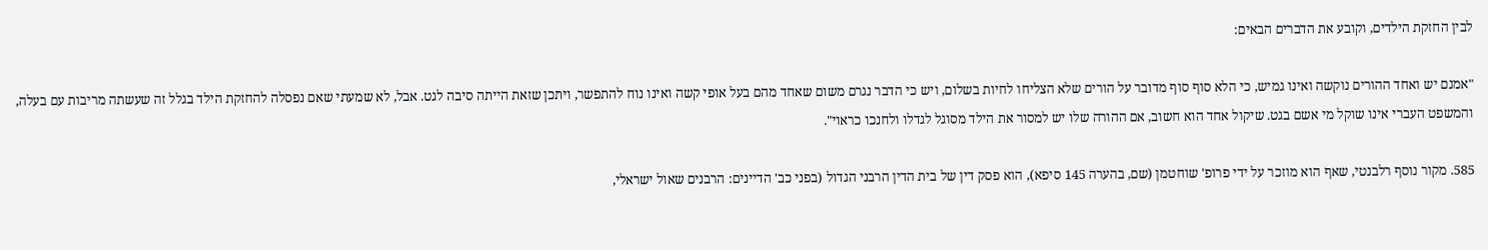לבין החזקת הילדים, וקובע את הדברים הבאים:

"אמנם יש ואחד ההורים נוקשה ואינו גמיש, כי הלא סוף סוף מדובר על הורים שלא הצליחו לחיות בשלום, ויש כי הדבר נגרם משום שאחד מהם בעל אופי קשה ואינו נוח להתפשר, ויתכן שזאת הייתה סיבה לגט. אבל, לא שמעתי שאם נפסלה להחזקת הילד בגלל זה שעשתה מריבות עם בעלה, והמשפט העברי אינו שוקל מי אשם בגט. שיקול אחד הוא חשוב, אם ההורה שלו יש למסור את הילד מסוגל לגדלו ולחנכו כראוי".

585. מקור נוסף רלבנטי, שאף הוא מוזכר על ידי פרופ' שוחטמן (שם, בהערה 145 סיפא), הוא פסק דין של בית הדין הרבני הגדול (בפני כב' הדיינים: הרבנים שאול ישראלי,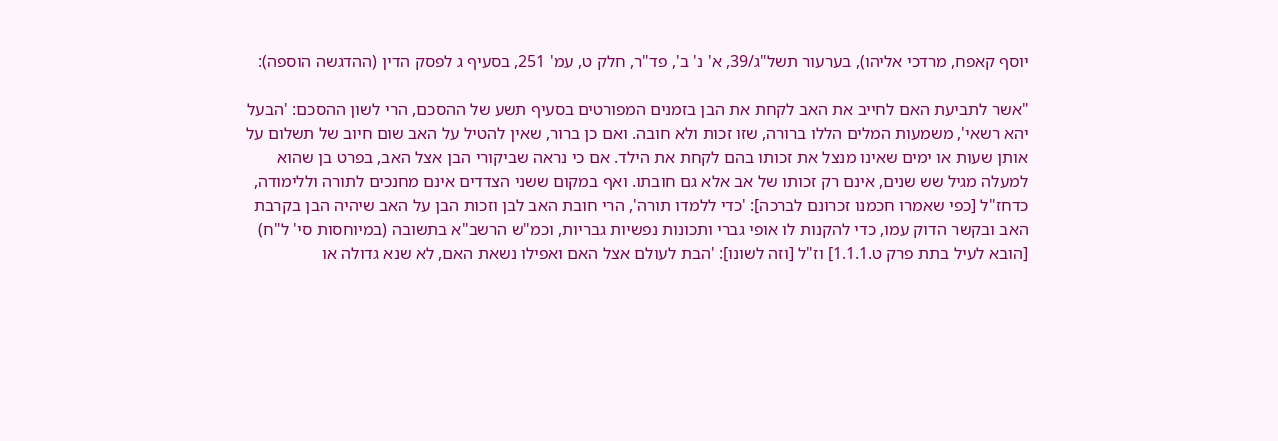יוסף קאפח, מרדכי אליהו), בערעור תשל"ג/39, א' נ' ב', פד"ר, חלק ט, עמ' 251, בסעיף ג לפסק הדין (ההדגשה הוספה):

"אשר לתביעת האם לחייב את האב לקחת את הבן בזמנים המפורטים בסעיף תשע של ההסכם, הרי לשון ההסכם: 'הבעל יהא רשאי', משמעות המלים הללו ברורה, שזו זכות ולא חובה. ואם כן ברור, שאין להטיל על האב שום חיוב של תשלום על אותן שעות או ימים שאינו מנצל את זכותו בהם לקחת את הילד. אם כי נראה שביקורי הבן אצל האב, בפרט בן שהוא למעלה מגיל שש שנים, אינם רק זכותו של אב אלא גם חובתו. ואף במקום ששני הצדדים אינם מחנכים לתורה וללימודה, כדחז"ל [כפי שאמרו חכמנו זכרונם לברכה]: 'כדי ללמדו תורה', הרי חובת האב לבן וזכות הבן על האב שיהיה הבן בקרבת האב ובקשר הדוק עמו, כדי להקנות לו אופי גברי ותכונות נפשיות גבריות, וכמ"ש הרשב"א בתשובה (במיוחסות סי' ל"ח) [הובא לעיל בתת פרק ט.1.1.1] וז"ל [וזה לשונו]: 'הבת לעולם אצל האם ואפילו נשאת האם, לא שנא גדולה או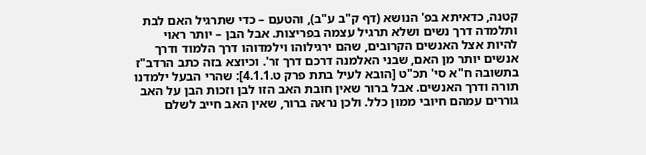קטנה, כדאיתא בפ' הנושא (דף ק"ב ע"ב), והטעם – כדי שתרגיל האם לבת ותלמדה דרך נשים ושלא תרגיל עצמה בפריצות. אבל הבן – יותר ראוי להיות אצל האנשים הקרובים, שהם ירגילוהו וילמדוהו דרך הלמוד ודרך אנשים יותר מן האם, שבני האלמנה דרכם דרך זר'. וכיוצא בזה כתב הרדב"ז בתשובה ח"א סי' תכ"ט [הובא לעיל בתת פרק ט.4.1.1]: שהרי הבעל ילמדנו תורה ודרך האנשים. אבל ברור שאין חובת האב הזו לבן וזכות הבן על האב גוררים עמהם חיובי ממון כלל. ולכן נראה ברור, שאין האב חייב לשלם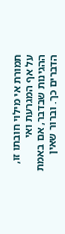תמורת אי מילוי חובתו זו, על אף המגרעת ואי ההגינות שבדבר, אם באמת הדברים כך. וברור שאין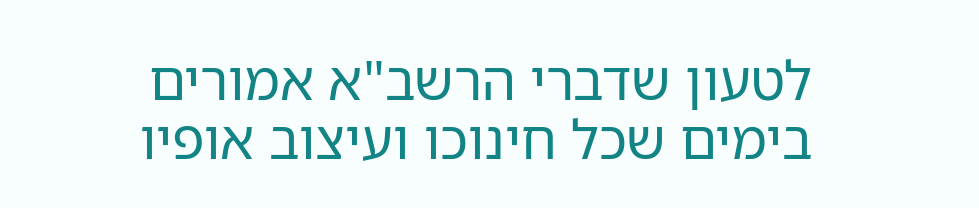לטעון שדברי הרשב"א אמורים בימים שכל חינוכו ועיצוב אופיו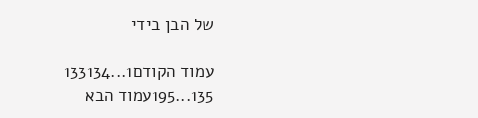של הבן בידי

עמוד הקודם1...133134
135...195עמוד הבא